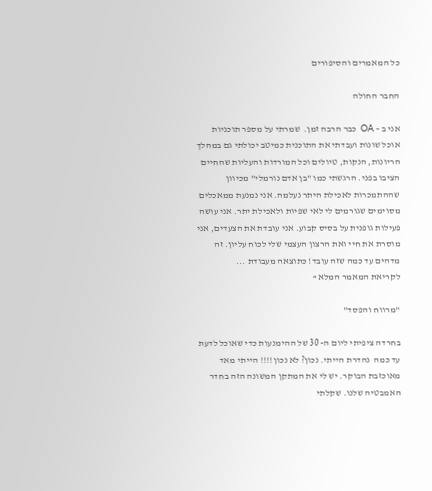כל המאמרים והסיפורים

החבר החולה

אני ב – OA  כבר הרבה זמן.  שמרתי על מספר תוכניות אוכל שונות ועבדתי את התוכנית כמיטב יכולתי גם במהלך הריונות, הנקות, טיולים וכל המורדות והעליות שהחיים הציבו בפני. הרגשתי כמו "בן אדם נורמלי" מכיוון שההתמכרות לאכילת היתר נעלמה. אני נמנעת ממאכלים מסוימים שגורמים לי לאי שפיות ולאכילת יתר. אני עושה פעילות גופנית על בסיס קבוע. אני עובדת את הצעדים, אני מוסרת את חיי ואת הרצון העצמי שלי לכוח עליון. זה מדהים עד כמה שזה עובד! כתוצאה מעבודת ...
לקריאת המאמר המלא »

"מרווח והפסד"

בחרדה ציפיתי ליום ה- 30 של ההימנעות כדי שאוכל לדעת עד כמה  נהדרת הייתי. נכון? לא נכון!!!! הייתי מאד מאוכזבת הבוקר. יש לי את המתקן המשונה הזה בחדר האמבטיה שלנו. שקלתי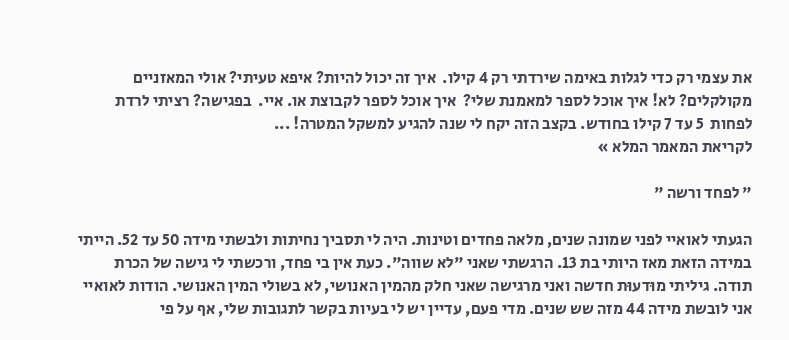את עצמי רק כדי לגלות באימה שירדתי רק 4 קילו.  איך זה יכול להיות? איפא טעיתי? אולי המאזניים מקולקלים? לא! איך אוכל לספר למאמנת שלי?  איך אוכל לספר לקבוצת או. איי.  בפגישה? רציתי לרדת לפחות  5 עד 7 קילו בחודש. בקצב הזה יקח לי שנה להגיע למשקל המטרה! ...
לקריאת המאמר המלא »

" לפחד ורשה "

הגעתי לאואיי לפני שמונה שנים, מלאה פחדים וטינות. היה לי תסביך נחיתות ולבשתי מידה 50 עד 52. הייתי במידה הזאת מאז היותי בת 13. הרגשתי שאני "לא שווה". כעת אין בי פחד, ורכשתי לי גישה של הכרת תודה. גיליתי מוּדעוּת חדשה ואני מרגישה שאני חלק מהמין האנושי, לא בשולי המין האנושי. הודות לאואיי אני לובשת מידה 44 מזה שש שנים. מדי פעם, עדיין יש לי בעיות בקשר לתגובות שלי, אף על פי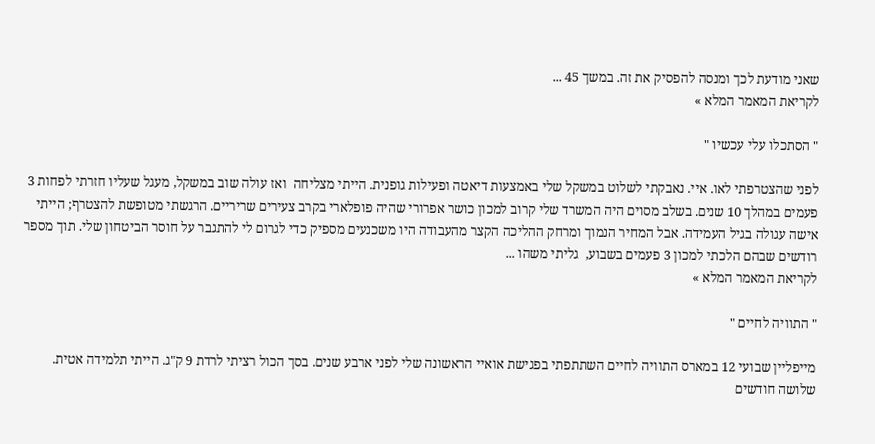שאני מודעת לכך ומנסה להפסיק את זה. במשך 45 ...
לקריאת המאמר המלא »

" הסתכלו עלי עכשיו "

לפני שהצטרפתי לאו. איי. נאבקתי לשלוט במשקל שלי באמצעות דיאטה ופעילות גופנית. הייתי מצליחה  ואז עולה שוב במשקל, מעגל שעליו חזרתי לפחות 3 פעמים במהלך 10 שנים. בשלב מסוים היה המשרד שלי קרוב למכון כושר אפרורי שהיה פופלארי בקרב צעירים שריריים. הרגשתי מטופשת להצטרף; הייתי אישה עגולה בגיל העמידה. אבל המחיר הנמוך ומרחק ההליכה הקצר מהעבודה היו משכנעים מספיק כדי לגרום לי להתגבר על חוסר הביטחון שלי. תוך מספר רודשים שבהם הלכתי למכון 3 פעמים בשבוע,  גליתי משהו ...
לקריאת המאמר המלא »

" התוויה לחיים "

מייפליין שבועי 12 במארס התוויה לחיים השתתפתי בפגישת אואיי הראשונה שלי לפני ארבע שנים. בסך הכול רציתי לרדת 9 ק"ג. הייתי תלמידה אטית. שלושה חודשים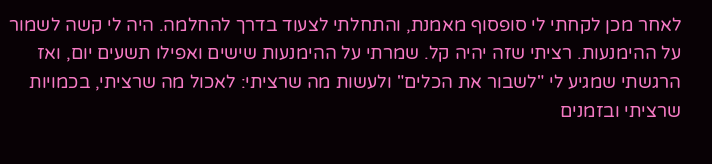לאחר מכן לקחתי לי סופסוף מאמנת, והתחלתי לצעוד בדרך להחלמה. היה לי קשה לשמור על ההימנעות. רציתי שזה יהיה קל. שמרתי על ההימנעות שישים ואפילו תשעים יום, ואז הרגשתי שמגיע לי "לשבור את הכלים" ולעשות מה שרציתי: לאכול מה שרציתי, בכמויות שרציתי ובזמנים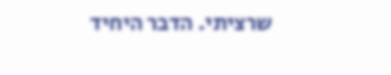שרציתי. הדבר היחיד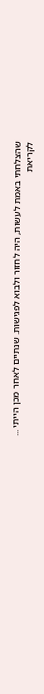שהצלחתי באמת לעשות, היה לחזור ולבוא לפגישות. שנתיים לאחר מכן הייתי ...
לקריאת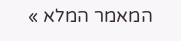המאמר המלא »